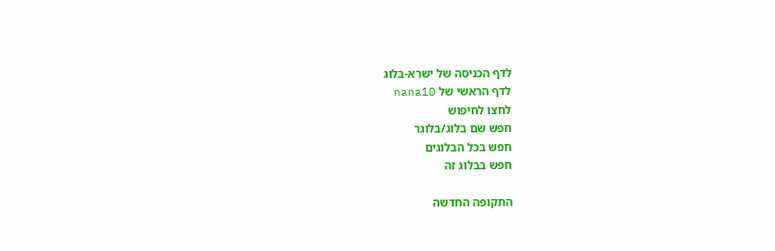לדף הכניסה של ישרא-בלוג
לדף הראשי של nana10
לחצו לחיפוש
חפש שם בלוג/בלוגר
חפש בכל הבלוגים
חפש בבלוג זה

התקופה החדשה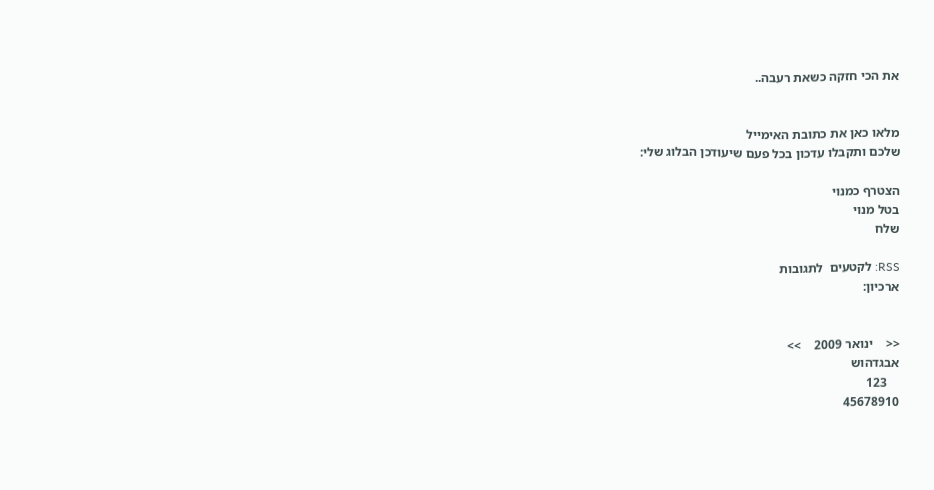את הכי חזקה כשאת רעבה..


מלאו כאן את כתובת האימייל
שלכם ותקבלו עדכון בכל פעם שיעודכן הבלוג שלי:

הצטרף כמנוי
בטל מנוי
שלח

RSS: לקטעים  לתגובות
ארכיון:


<<    ינואר 2009    >>
אבגדהוש
    123
45678910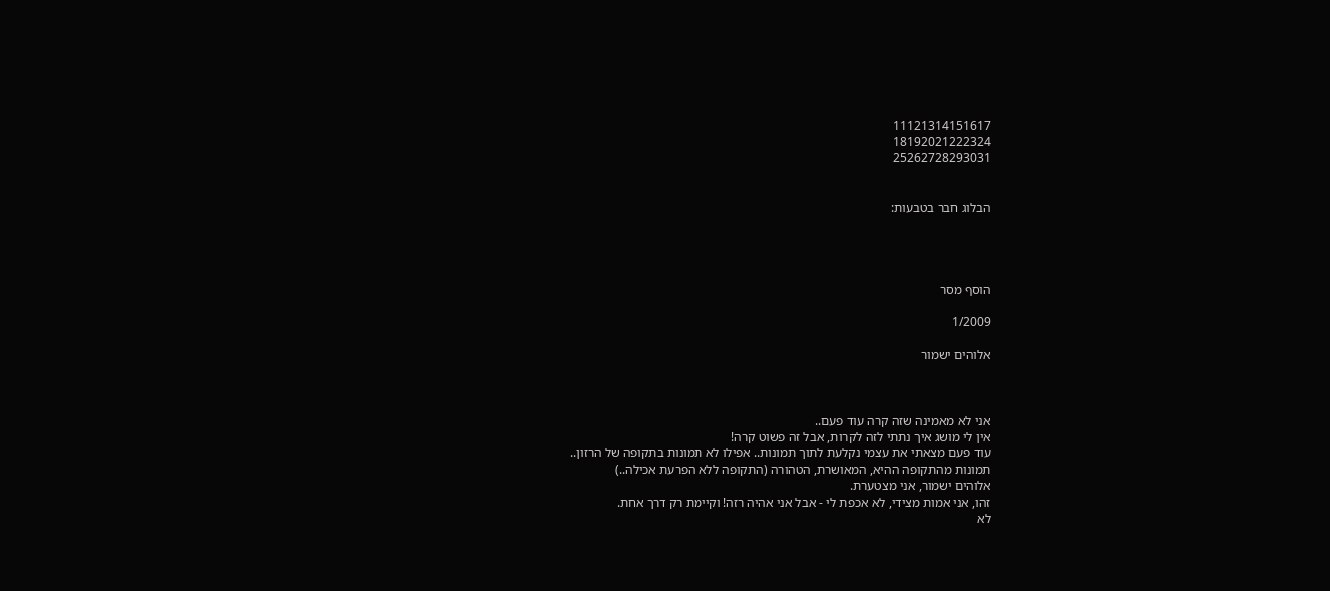11121314151617
18192021222324
25262728293031


הבלוג חבר בטבעות:




הוסף מסר

1/2009

אלוהים ישמור



אני לא מאמינה שזה קרה עוד פעם..
אין לי מושג איך נתתי לזה לקרות, אבל זה פשוט קרה!
עוד פעם מצאתי את עצמי נקלעת לתוך תמונות.. אפילו לא תמונות בתקופה של הרזון..
תמונות מהתקופה ההיא, המאושרת, הטהורה (התקופה ללא הפרעת אכילה..)
אלוהים ישמור, אני מצטערת.
זהו, אני אמות מצידי, לא אכפת לי - אבל אני אהיה רזה! וקיימת רק דרך אחת.
לא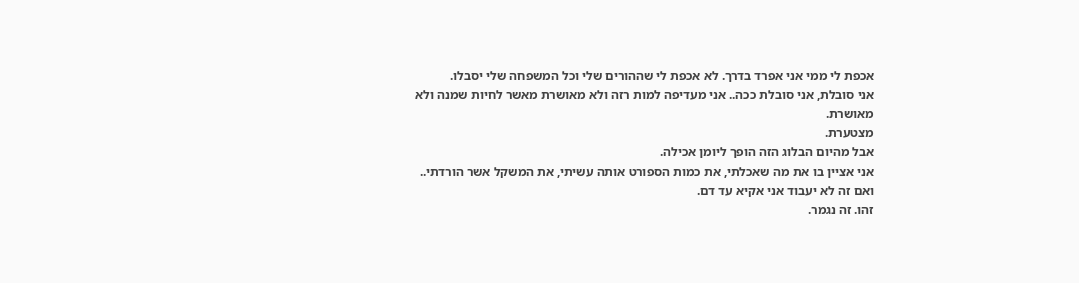אכפת לי ממי אני אפרד בדרך. לא אכפת לי שההורים שלי וכל המשפחה שלי יסבלו.
אני סובלת, אני סובלת ככה.. אני מעדיפה למות רזה ולא מאושרת מאשר לחיות שמנה ולא מאושרת.
מצטערת.
אבל מהיום הבלוג הזה הופך ליומן אכילה.
אני אציין בו את מה שאכלתי, את כמות הספורט אותה עשיתי, את המשקל אשר הורדתי..
ואם זה לא יעבוד אני אקיא עד דם.
זהו. זה נגמר.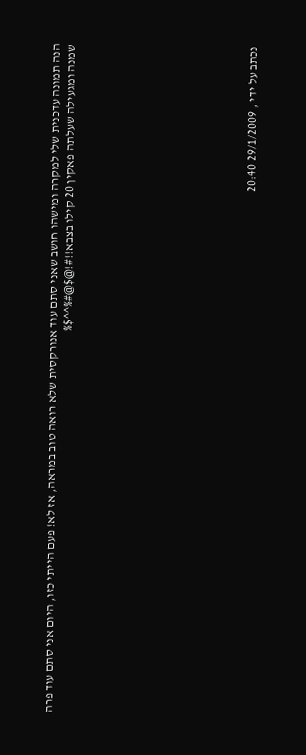הנה תמונה עדכנית שלי למקרה ומישהו חושב שאני סתם עוד אנורקסית שלא רואה טוב במראה, אז לא! פעם הייתי כזו, היום אני סתם עוד פרה שמנה ומגעילה שעלתה פאקין 20 קילו בצבא!!#!@$@#%^^$%











נכתב על ידי , 29/1/2009 20:40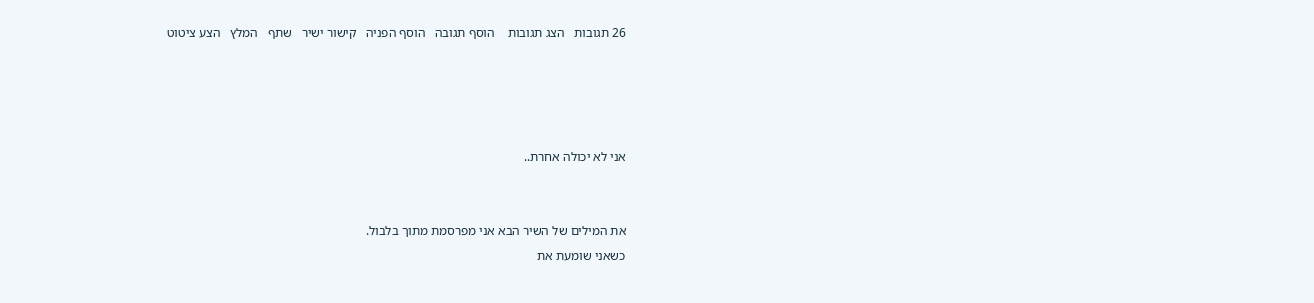26 תגובות   הצג תגובות    הוסף תגובה   הוסף הפניה   קישור ישיר   שתף   המלץ   הצע ציטוט




אני לא יכולה אחרת..


את המילים של השיר הבא אני מפרסמת מתוך בלבול.
כשאני שומעת את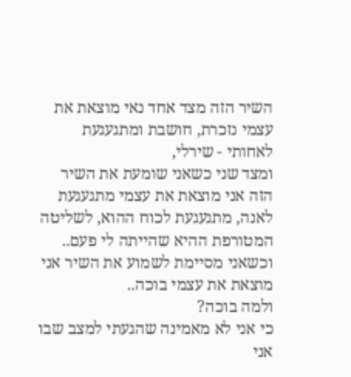השיר הזה מצד אחד נאי מוצאת את עצמי נזכרת, חושבת ומתגעגעת לאחותי - שירלי,
ומצד שני כשאני שומעת את השיר הזה אני מוצאת את עצמי מתגעגעת לאנה, מתגעגעת לכוח ההוא, לשליטה המטורפת ההיא שהייתה לי פעם..
וכשאני מסיימת לשמוע את השיר אני מוצאת את עצמי בוכה..
ולמה בוכה?
כי אני לא מאמינה שהגעתי למצב שבו אני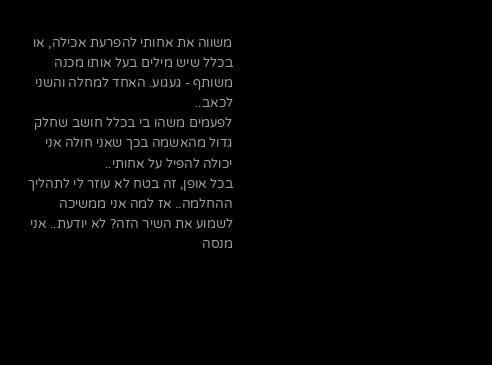משווה את אחותי להפרעת אכילה, או בכלל שיש מילים בעל אותו מכנה משותף - געגוע. האחד למחלה והשני לכאב..
לפעמים משהו בי בכלל חושב שחלק גדול מהאשמה בכך שאני חולה אני יכולה להפיל על אחותי..
בכל אופן, זה בטח לא עוזר לי לתהליך ההחלמה.. אז למה אני ממשיכה לשמוע את השיר הזה? לא יודעת.. אני מנסה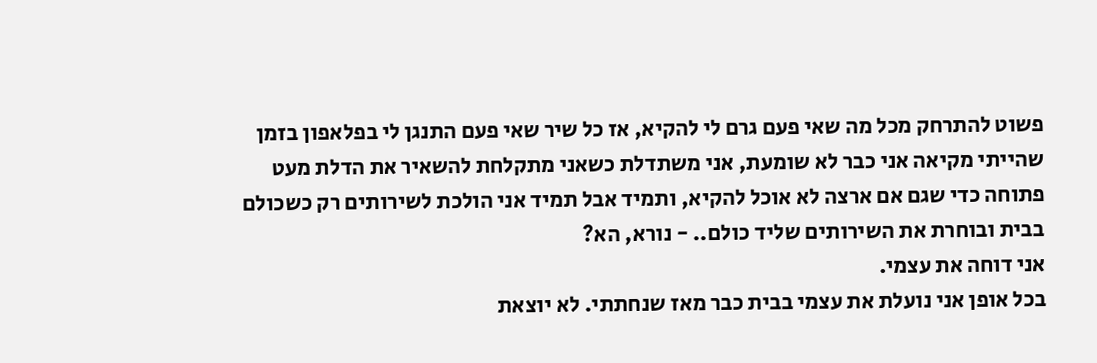פשוט להתרחק מכל מה שאי פעם גרם לי להקיא, אז כל שיר שאי פעם התנגן לי בפלאפון בזמן שהייתי מקיאה אני כבר לא שומעת, אני משתדלת כשאני מתקלחת להשאיר את הדלת מעט פתוחה כדי שגם אם ארצה לא אוכל להקיא, ותמיד אבל תמיד אני הולכת לשירותים רק כשכולם בבית ובוחרת את השירותים שליד כולם.. - נורא, הא?
אני דוחה את עצמי.
בכל אופן אני נועלת את עצמי בבית כבר מאז שנחתתי. לא יוצאת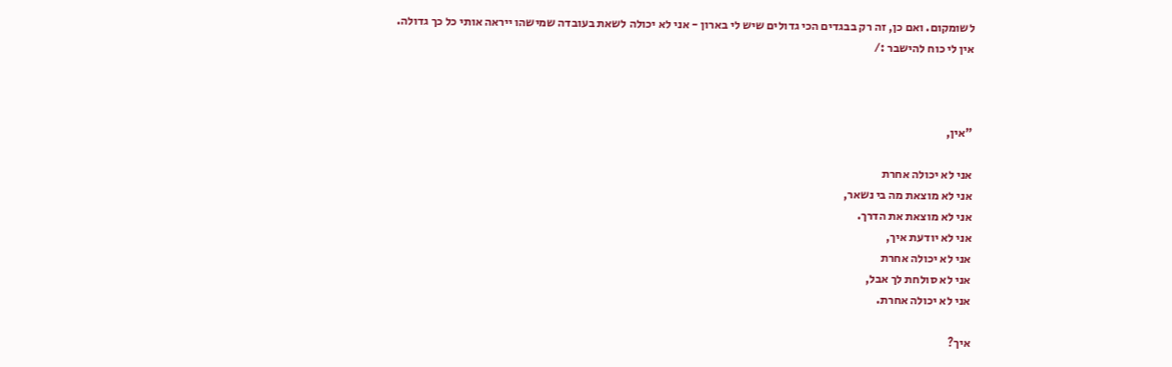לשומקום. ואם כן, זה רק בבגדים הכי גדולים שיש לי בארון - אני לא יכולה לשאת בעובדה שמישהו ייראה אותי כל כך גדולה.
אין לי כוח להישבר :/



"אין,

אני לא יכולה אחרת
אני לא מוצאת מה בי נשאר,
אני לא מוצאת את הדרך.
אני לא יודעת איך,
אני לא יכולה אחרת
אני לא סולחת לך אבל,
אני לא יכולה אחרת.

איך?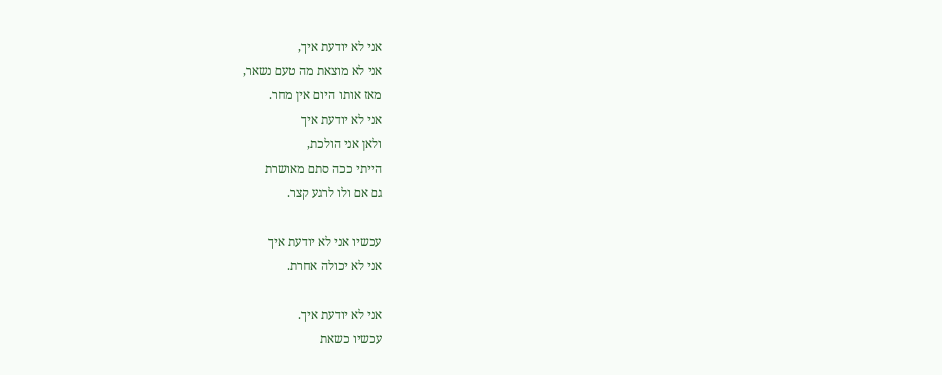אני לא יודעת איך,
אני לא מוצאת מה טעם נשאר,
מאז אותו היום אין מחר.
אני לא יודעת איך
ולאן אני הולכת,
הייתי ככה סתם מאושרת
גם אם ולו לרגע קצר.

עכשיו אני לא יודעת איך
אני לא יכולה אחרת.

אני לא יודעת איך.
עכשיו כשאת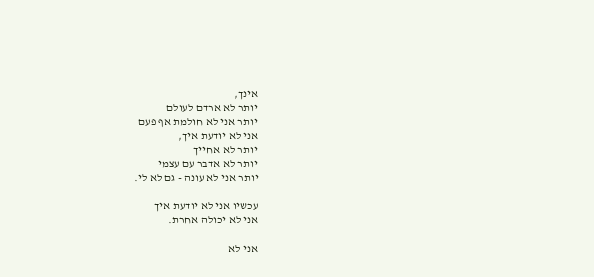אינך,
יותר לא ארדם לעולם
יותר אני לא חולמת אף פעם
אני לא יודעת איך,
יותר לא אחייך
יותר לא אדבר עם עצמי
יותר אני לא עונה - גם לא לי.

עכשיו אני לא יודעת איך
אני לא יכולה אחרת.

אני לא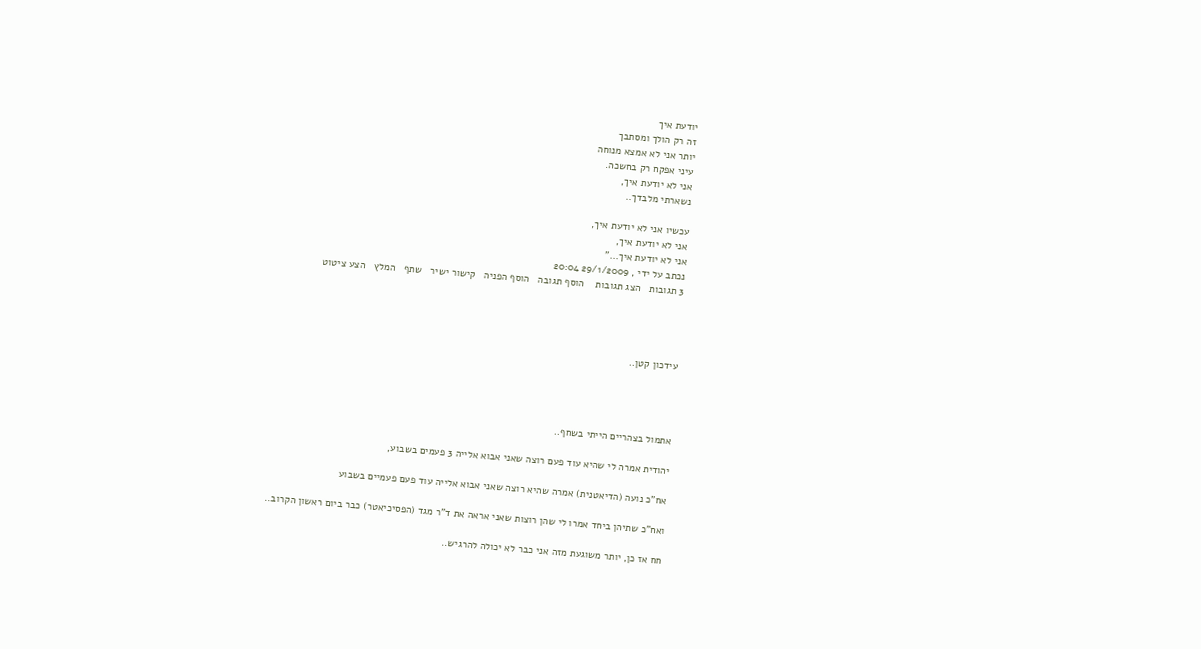יודעת איך
זה רק הולך ומסתבך
יותר אני לא אמצא מנוחה
עיני אפקח רק בחשכה.
אני לא יודעת איך,
נשארתי מלבדך..

עכשיו אני לא יודעת איך,
אני לא יודעת איך,
אני לא יודעת איך..."
נכתב על ידי , 29/1/2009 20:04
3 תגובות   הצג תגובות    הוסף תגובה   הוסף הפניה   קישור ישיר   שתף   המלץ   הצע ציטוט




עידכון קטן..




אתמול בצהריים הייתי בשחף..

יהודית אמרה לי שהיא עוד פעם רוצה שאני אבוא אלייה 3 פעמים בשבוע,

אח"כ נועה (הדיאטנית) אמרה שהיא רוצה שאני אבוא אלייה עוד פעם פעמיים בשבוע

ואח"כ שתיהן ביחד אמרו לי שהן רוצות שאני אראה את ד"ר מגד (הפסיכיאטר) כבר ביום ראשון הקרוב..

חח אז כן, יותר משוגעת מזה אני כבר לא יכולה להרגיש..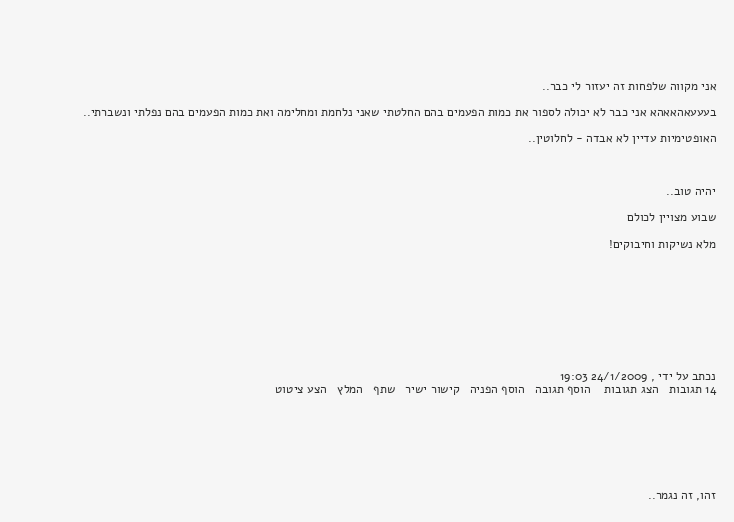אני מקווה שלפחות זה יעזור לי כבר..

בעעעאהאאהא אני כבר לא יכולה לספור את כמות הפעמים בהם החלטתי שאני נלחמת ומחלימה ואת כמות הפעמים בהם נפלתי ונשברתי..

האופטימיות עדיין לא אבדה - לחלוטין..



יהיה טוב..

שבוע מצויין לכולם

מלא נשיקות וחיבוקים!









נכתב על ידי , 24/1/2009 19:03
14 תגובות   הצג תגובות    הוסף תגובה   הוסף הפניה   קישור ישיר   שתף   המלץ   הצע ציטוט







זהו, זה נגמר..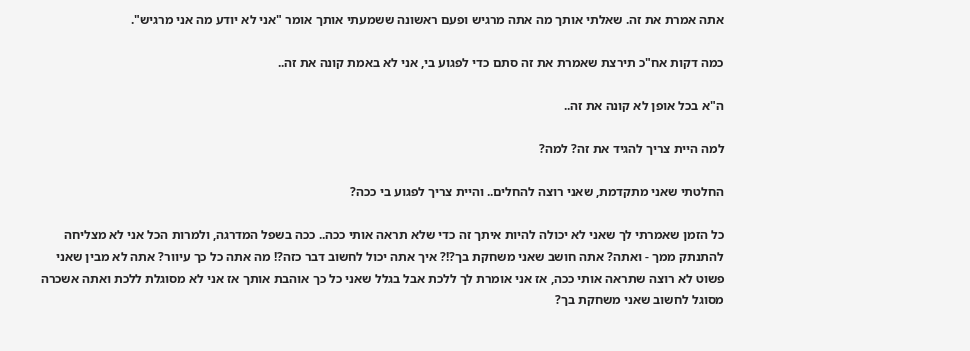אתה אמרת את זה. שאלתי אותך מה אתה מרגיש ופעם ראשונה ששמעתי אותך אומר "אני לא יודע מה אני מרגיש".

כמה דקות אח"כ תירצת שאמרת את זה סתם כדי לפגוע בי, אני לא באמת קונה את זה..

ה"א בכל אופן לא קונה את זה..

למה היית צריך להגיד את זה? למה?

החלטתי שאני מתקדמת, שאני רוצה להחלים.. והיית צריך לפגוע בי ככה?

כל הזמן שאמרתי לך שאני לא יכולה להיות איתך זה כדי שלא תראה אותי ככה.. ככה בשפל המדרגה, ולמרות הכל אני לא מצליחה להתנתק ממך - ואתה? אתה חושב שאני משחקת בך?!? איך אתה יכול לחשוב דבר כזה?! מה אתה כל כך עיוור? אתה לא מבין שאני פשוט לא רוצה שתראה אותי ככה, אז אני אומרת לך ללכת אבל בגלל שאני כל כך אוהבת אותך אז אני לא מסוגלת ללכת ואתה אשכרה מסוגל לחשוב שאני משחקת בך?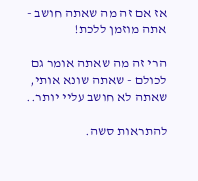אז אם זה מה שאתה חושב - אתה מוזמן ללכת!

הרי זה מה שאתה אומר גם לכולם - שאתה שונא אותי, שאתה לא חושב עליי יותר..

להתראות סשה.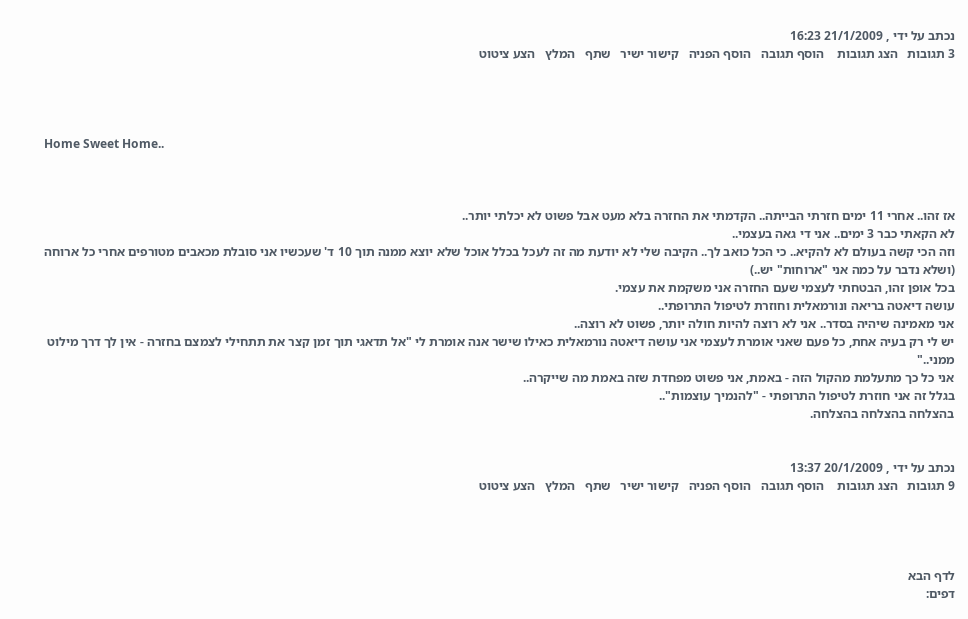נכתב על ידי , 21/1/2009 16:23
3 תגובות   הצג תגובות    הוסף תגובה   הוסף הפניה   קישור ישיר   שתף   המלץ   הצע ציטוט




Home Sweet Home..



אז זהו.. אחרי 11 ימים חזרתי הבייתה.. הקדמתי את החזרה בלא מעט אבל פשוט לא יכלתי יותר..
לא הקאתי כבר 3 ימים.. אני די גאה בעצמי..
וזה הכי קשה בעולם לא להקיא.. כי הכל כואב לך.. הקיבה שלי לא יודעת מה זה לעכל בכלל אוכל שלא יוצא ממנה תוך 10 ד' שעכשיו אני סובלת מכאבים מטורפים אחרי כל ארוחה (ושלא נדבר על כמה אני "ארוחות" יש..)
בכל אופן זהו, הבטחתי לעצמי שעם החזרה אני משקמת את עצמי.
עושה דיאטה בריאה ונורמאלית וחוזרת לטיפול התרופתי..
אני מאמינה שיהיה בסדר.. אני לא רוצה להיות חולה יותר, פשוט לא רוצה..
יש לי רק בעיה אחת, כל פעם שאני אומרת לעצמי אני עושה דיאטה נורמאלית כאילו שישר אנה אומרת לי "אל תדאגי תוך זמן קצר את תתחילי לצמצם בחזרה - אין לך דרך מילוט ממני.."
אני כל כך מתעלמת מהקול הזה - באמת, אני פשוט מפחדת שזה באמת מה שייקרה..
בגלל זה אני חוזרת לטיפול התרופתי - "להנמיך עוצמות"..
בהצלחה בהצלחה בהצלחה.


נכתב על ידי , 20/1/2009 13:37
9 תגובות   הצג תגובות    הוסף תגובה   הוסף הפניה   קישור ישיר   שתף   המלץ   הצע ציטוט




לדף הבא
דפים: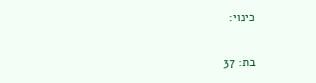כינוי:

בת: 37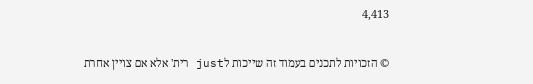4,413

© הזכויות לתכנים בעמוד זה שייכות לjust רית' אלא אם צויין אחרת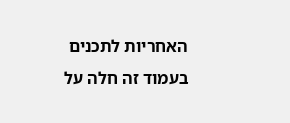האחריות לתכנים בעמוד זה חלה על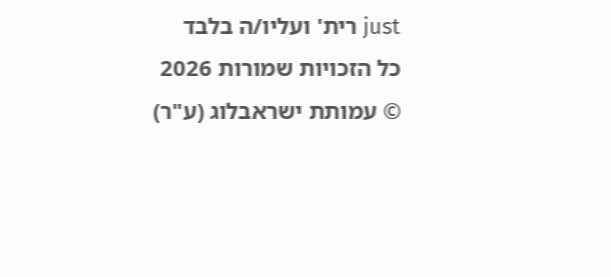just רית' ועליו/ה בלבד
כל הזכויות שמורות 2026 © עמותת ישראבלוג (ע"ר)